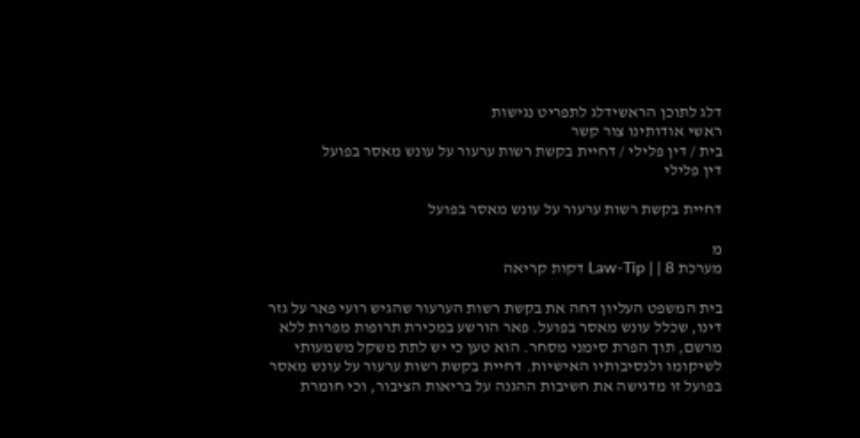דלג לתוכן הראשידלג לתפריט נגישות
ראשי אודותינו צור קשר
בית / דין פלילי / דחיית בקשת רשות ערעור על עונש מאסר בפועל
דין פלילי

דחיית בקשת רשות ערעור על עונש מאסר בפועל

מ
מערכת Law-Tip | | 8 דקות קריאה

בית המשפט העליון דחה את בקשת רשות הערעור שהגיש רועי פאר על גזר דינו, שכלל עונש מאסר בפועל. פאר הורשע במכירת תרופות מפרות ללא מרשם, תוך הפרת סימני מסחר. הוא טען כי יש לתת משקל משמעותי לשיקומו ולנסיבותיו האישיות. דחיית בקשת רשות ערעור על עונש מאסר בפועל זו מדגישה את חשיבות ההגנה על בריאות הציבור, וכי חומרת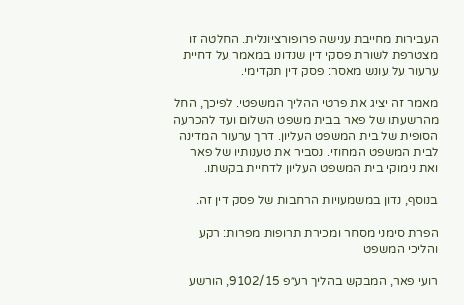העבירות מחייבת ענישה פרופורציונלית. החלטה זו מצטרפת לשורת פסקי דין שנדונו במאמר על דחיית ערעור על עונש מאסר: פסק דין תקדימי.

מאמר זה יציג את פרטי ההליך המשפטי. לפיכך, החל מהרשעתו של פאר בבית משפט השלום ועד להכרעה הסופית של בית המשפט העליון. דרך ערעור המדינה לבית המשפט המחוזי. נסביר את טענותיו של פאר ואת נימוקי בית המשפט העליון לדחיית בקשתו.

בנוסף, נדון במשמעויות הרחבות של פסק דין זה.

הפרת סימני מסחר ומכירת תרופות מפרות: רקע והליכי המשפט

רועי פאר, המבקש בהליך רע״פ 9102/15, הורשע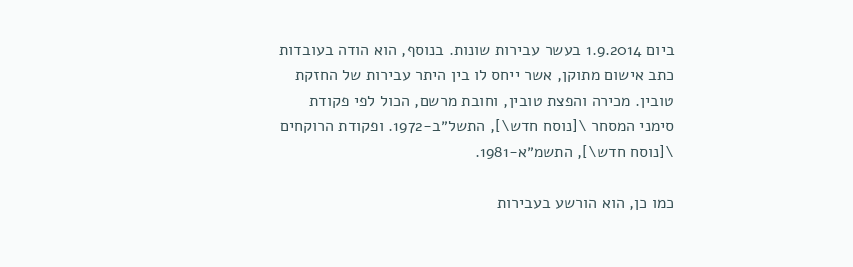ביום 1.9.2014 בעשר עבירות שונות. בנוסף, הוא הודה בעובדות כתב אישום מתוקן, אשר ייחס לו בין היתר עבירות של החזקת טובין. מכירה והפצת טובין, וחובת מרשם, הכול לפי פקודת סימני המסחר \[נוסח חדש\], התשל״ב-1972. ופקודת הרוקחים \[נוסח חדש\], התשמ״א-1981.

כמו כן, הוא הורשע בעבירות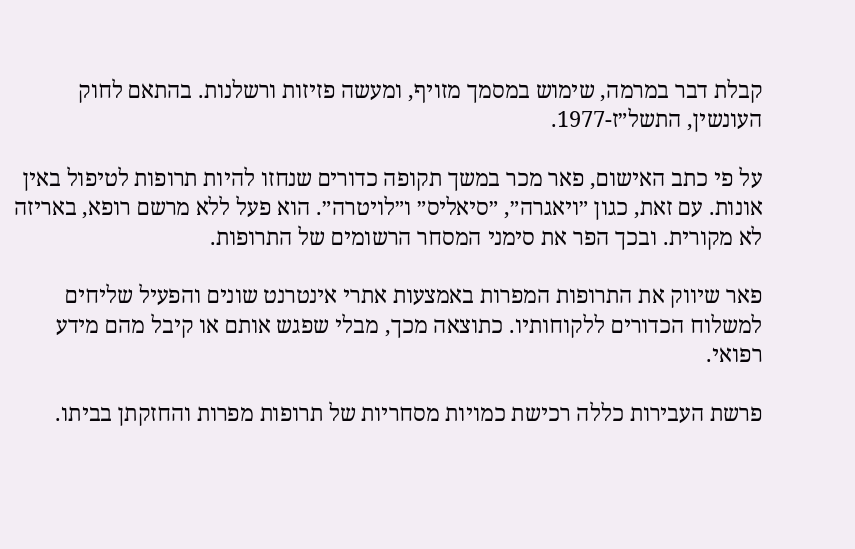קבלת דבר במרמה, שימוש במסמך מזויף, ומעשה פזיזות ורשלנות. בהתאם לחוק העונשין, התשל״ז-1977.

על פי כתב האישום, פאר מכר במשך תקופה כדורים שנחזו להיות תרופות לטיפול באין אונות. עם זאת, כגון ״ויאגרה״, ״סיאליס״ ו״לויטרה״. הוא פעל ללא מרשם רופא, באריזה לא מקורית. ובכך הפר את סימני המסחר הרשומים של התרופות.

פאר שיווק את התרופות המפרות באמצעות אתרי אינטרנט שונים והפעיל שליחים למשלוח הכדורים ללקוחותיו. כתוצאה מכך, מבלי שפגש אותם או קיבל מהם מידע רפואי.

פרשת העבירות כללה רכישת כמויות מסחריות של תרופות מפרות והחזקתן בביתו.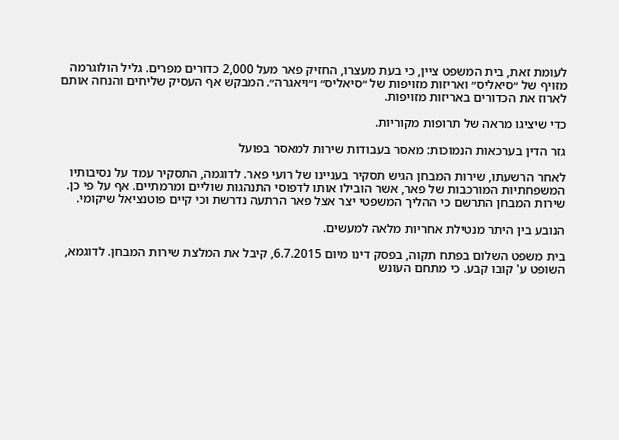לעומת זאת, בית המשפט ציין, כי בעת מעצרו, החזיק פאר מעל 2,000 כדורים מפרים. גליל הולוגרמה מזויף של ״סיאליס״ ואריזות מזויפות של ״סיאליס״ ו״ויאגרה״. המבקש אף העסיק שליחים והנחה אותם לארוז את הכדורים באריזות מזויפות.

כדי שיציגו מראה של תרופות מקוריות.

גזר הדין בערכאות הנמוכות: מאסר בעבודות שירות למאסר בפועל

לאחר הרשעתו, שירות המבחן הגיש תסקיר בעניינו של רועי פאר. לדוגמה, התסקיר עמד על נסיבותיו המשפחתיות המורכבות של פאר, אשר הובילו אותו לדפוסי התנהגות שוליים ומרמתיים. אף על פי כן. שירות המבחן התרשם כי ההליך המשפטי יצר אצל פאר הרתעה נדרשת וכי קיים פוטנציאל שיקומי.

הנובע בין היתר מנטילת אחריות מלאה למעשים.

בית משפט השלום בפתח תקוה, בפסק דינו מיום 6.7.2015, קיבל את המלצת שירות המבחן. לדוגמא, השופט ע' קובו קבע. כי מתחם העונש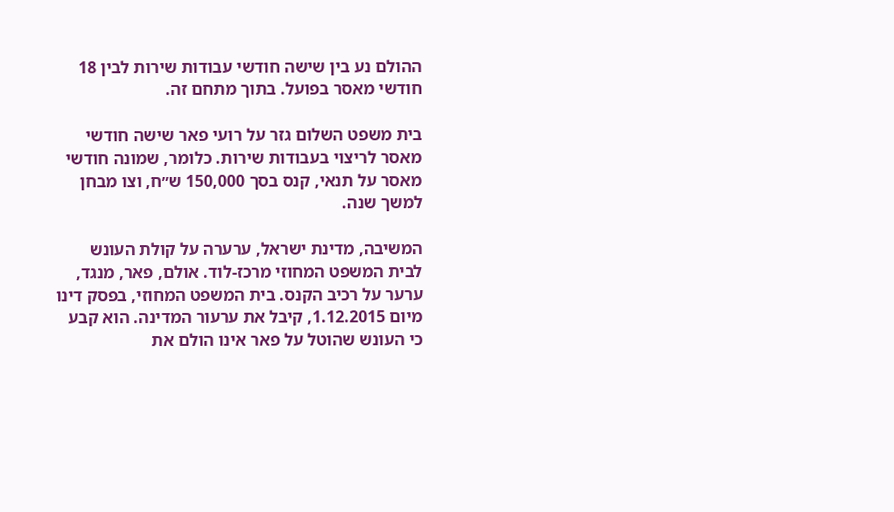ההולם נע בין שישה חודשי עבודות שירות לבין 18 חודשי מאסר בפועל. בתוך מתחם זה.

בית משפט השלום גזר על רועי פאר שישה חודשי מאסר לריצוי בעבודות שירות. כלומר, שמונה חודשי מאסר על תנאי, קנס בסך 150,000 ש״ח, וצו מבחן למשך שנה.

המשיבה, מדינת ישראל, ערערה על קולת העונש לבית המשפט המחוזי מרכז-לוד. אולם, פאר, מנגד, ערער על רכיב הקנס. בית המשפט המחוזי, בפסק דינו מיום 1.12.2015, קיבל את ערעור המדינה. הוא קבע כי העונש שהוטל על פאר אינו הולם את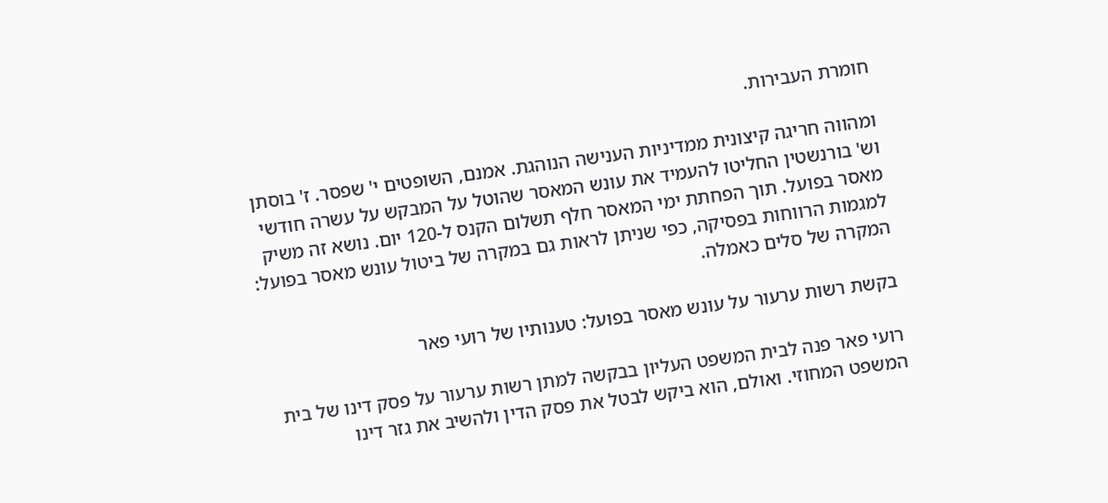חומרת העבירות.

ומהווה חריגה קיצונית ממדיניות הענישה הנוהגת. אמנם, השופטים י' שפסר. ז' בוסתן וש' בורנשטין החליטו להעמיד את עונש המאסר שהוטל על המבקש על עשרה חודשי מאסר בפועל. תוך הפחתת ימי המאסר חלף תשלום הקנס ל-120 יום. נושא זה משיק למגמות הרווחות בפסיקה, כפי שניתן לראות גם במקרה של ביטול עונש מאסר בפועל: המקרה של סלים כאמלה.

בקשת רשות ערעור על עונש מאסר בפועל: טענותיו של רועי פאר

רועי פאר פנה לבית המשפט העליון בבקשה למתן רשות ערעור על פסק דינו של בית המשפט המחוזי. ואולם, הוא ביקש לבטל את פסק הדין ולהשיב את גזר דינו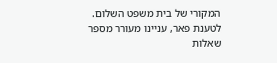המקורי של בית משפט השלום. לטענת פאר, עניינו מעורר מספר שאלות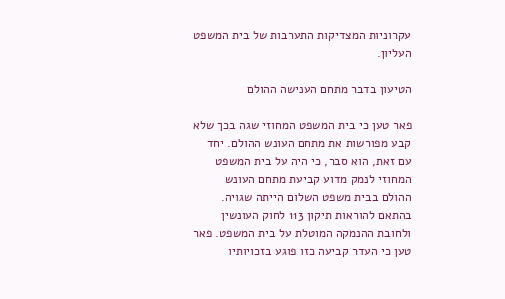עקרוניות המצדיקות התערבות של בית המשפט העליון.

הטיעון בדבר מתחם הענישה ההולם

פאר טען כי בית המשפט המחוזי שגה בכך שלא קבע מפורשות את מתחם העונש ההולם. יחד עם זאת, הוא סבר, כי היה על בית המשפט המחוזי לנמק מדוע קביעת מתחם העונש ההולם בבית משפט השלום הייתה שגויה. בהתאם להוראות תיקון 113 לחוק העונשין ולחובת ההנמקה המוטלת על בית המשפט. פאר טען כי העדר קביעה כזו פוגע בזכויותיו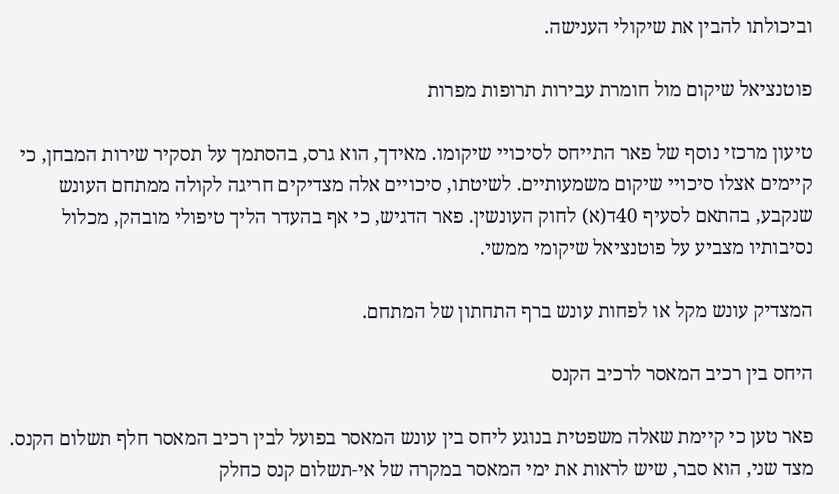וביכולתו להבין את שיקולי הענישה.

פוטנציאל שיקום מול חומרת עבירות תרופות מפרות

טיעון מרכזי נוסף של פאר התייחס לסיכויי שיקומו. מאידך, הוא גרס, בהסתמך על תסקיר שירות המבחן, כי קיימים אצלו סיכויי שיקום משמעותיים. לשיטתו, סיכויים אלה מצדיקים חריגה לקולה ממתחם העונש שנקבע, בהתאם לסעיף 40ד(א) לחוק העונשין. פאר הדגיש, כי אף בהעדר הליך טיפולי מובהק, מכלול נסיבותיו מצביע על פוטנציאל שיקומי ממשי.

המצדיק עונש מקל או לפחות עונש ברף התחתון של המתחם.

היחס בין רכיב המאסר לרכיב הקנס

פאר טען כי קיימת שאלה משפטית בנוגע ליחס בין עונש המאסר בפועל לבין רכיב המאסר חלף תשלום הקנס. מצד שני, הוא סבר, שיש לראות את ימי המאסר במקרה של אי-תשלום קנס כחלק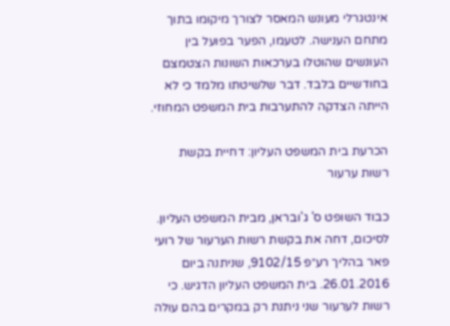אינטגרלי מעונש המאסר לצורך מיקומו בתוך מתחם הענישה. לטעמו, הפער בפועל בין העונשים שהוטלו בערכאות השונות הצטמצם בחודשיים בלבד. דבר שלשיטתו מלמד כי לא הייתה הצדקה להתערבות בית המשפט המחוזי.

הכרעת בית המשפט העליון: דחיית בקשת רשות ערעור

כבוד השופט ס' ג'ובראן, מבית המשפט העליון. לסיכום, דחה את בקשת רשות הערעור של רועי פאר בהליך רע״פ 9102/15, שניתנה ביום 26.01.2016. בית המשפט העליון הדגיש. כי רשות לערעור שני ניתנת רק במקרים בהם עולה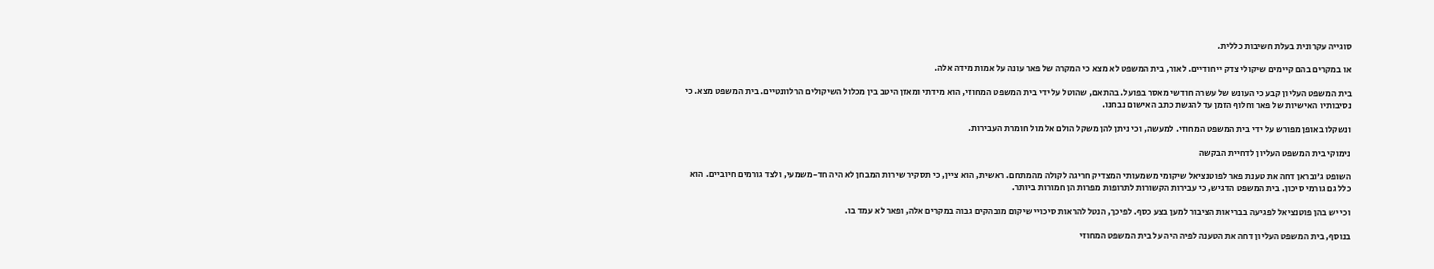סוגייה עקרונית בעלת חשיבות כללית.

או במקרים בהם קיימים שיקולי צדק ייחודיים. לאור, בית המשפט לא מצא כי המקרה של פאר עונה על אמות מידה אלה.

בית המשפט העליון קבע כי העונש של עשרה חודשי מאסר בפועל. בהתאם, שהוטל על ידי בית המשפט המחוזי, הוא מידתי ומאזן היטב בין מכלול השיקולים הרלוונטיים. בית המשפט מצא. כי נסיבותיו האישיות של פאר וחלוף הזמן עד להגשת כתב האישום נבחנו.

ונשקלו באופן מפורש על ידי בית המשפט המחוזי. למעשה, וכי ניתן להן משקל הולם אל מול חומרת העבירות.

נימוקי בית המשפט העליון לדחיית הבקשה

השופט ג'ובראן דחה את טענת פאר לפוטנציאל שיקומי משמעותי המצדיק חריגה לקולה מהמתחם. ראשית, הוא ציין, כי תסקיר שירות המבחן לא היה חד-משמעי, ולצד גורמים חיוביים. הוא כלל גם גורמי סיכון. בית המשפט הדגיש, כי עבירות הקשורות לתרופות מפרות הן חמורות ביותר.

וכי יש בהן פוטנציאל לפגיעה בבריאות הציבור למען בצע כסף. לפיכך, הנטל להראות סיכויי שיקום מובהקים גבוה במקרים אלה, ופאר לא עמד בו.

בנוסף, בית המשפט העליון דחה את הטענה לפיה היה על בית המשפט המחוזי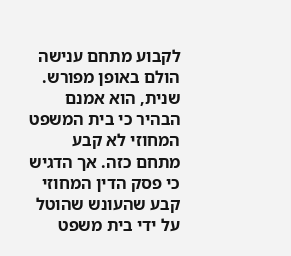לקבוע מתחם ענישה הולם באופן מפורש. שנית, הוא אמנם הבהיר כי בית המשפט המחוזי לא קבע מתחם כזה. אך הדגיש כי פסק הדין המחוזי קבע שהעונש שהוטל על ידי בית משפט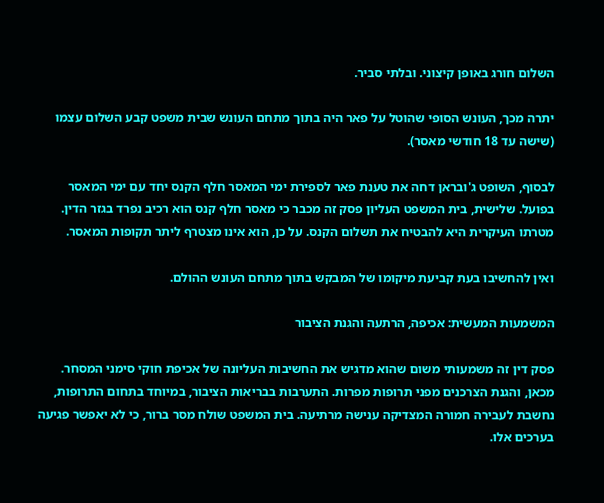השלום חורג באופן קיצוני. ובלתי סביר.

יתרה מכך, העונש הסופי שהוטל על פאר היה בתוך מתחם העונש שבית משפט קבע השלום עצמו (שישה עד 18 חודשי מאסר).

לבסוף, השופט ג'ובראן דחה את טענת פאר לספירת ימי המאסר חלף הקנס יחד עם ימי המאסר בפועל. שלישית, בית המשפט העליון פסק זה מכבר כי מאסר חלף קנס הוא רכיב נפרד בגזר הדין. מטרתו העיקרית היא להבטיח את תשלום הקנס. על כן, הוא אינו מצטרף ליתר תקופות המאסר.

ואין להחשיבו בעת קביעת מיקומו של המבקש בתוך מתחם העונש ההולם.

המשמעות המעשית: אכיפה, הרתעה והגנת הציבור

פסק דין זה משמעותי משום שהוא מדגיש את החשיבות העליונה של אכיפת חוקי סימני המסחר. מכאן, והגנת הצרכנים מפני תרופות מפרות. התערבות בבריאות הציבור, במיוחד בתחום התרופות, נחשבת לעבירה חמורה המצדיקה ענישה מרתיעה. בית המשפט שולח מסר ברור, כי לא יאפשר פגיעה בערכים אלו.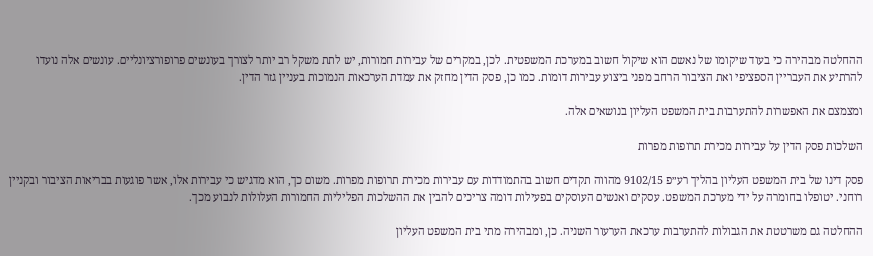ההחלטה מבהירה כי בעוד שיקומו של נאשם הוא שיקול חשוב במערכת המשפטית. לכן, במקרים של עבירות חמורות, יש לתת משקל רב יותר לצורך בעונשים פרופורציונליים. עונשים אלה נועדו להרתיע את העבריין הספציפי ואת הציבור הרחב מפני ביצוע עבירות דומות. כמו כן, פסק הדין מחזק את עמדת הערכאות הנמוכות בעניין גזר הדין.

ומצמצם את האפשרות להתערבות בית המשפט העליון בנושאים אלה.

השלכות פסק הדין על עבירות מכירת תרופות מפרות

פסק דינו של בית המשפט העליון בהליך רע״פ 9102/15 מהווה תקדים חשוב בהתמודדות עם עבירות מכירת תרופות מפרות. משום כך, הוא מדגיש כי עבירות אלו, אשר פוגעות בבריאות הציבור ובקניין רוחני. יטופלו בחומרה על ידי מערכת המשפט. עסקים ואנשים העוסקים בפעילות דומה צריכים להבין את ההשלכות הפליליות החמורות העלולות לנבוע מכך.

ההחלטה גם משרטטת את הגבולות להתערבות ערכאת הערעור השניה. כן, ומבהירה מתי בית המשפט העליון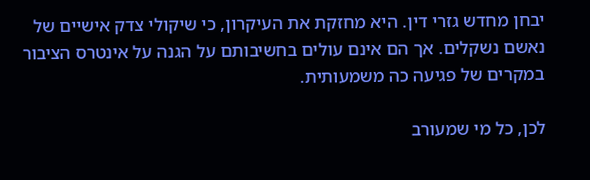יבחן מחדש גזרי דין. היא מחזקת את העיקרון, כי שיקולי צדק אישיים של נאשם נשקלים. אך הם אינם עולים בחשיבותם על הגנה על אינטרס הציבור במקרים של פגיעה כה משמעותית.

לכן, כל מי שמעורב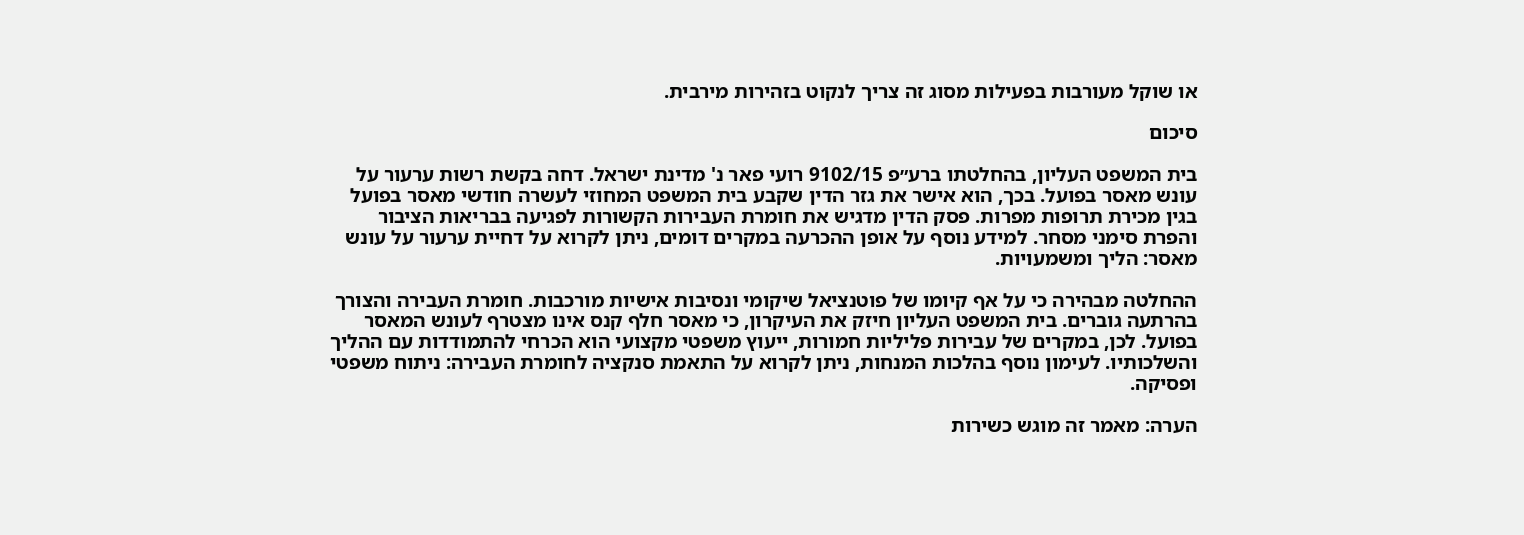או שוקל מעורבות בפעילות מסוג זה צריך לנקוט בזהירות מירבית.

סיכום

בית המשפט העליון, בהחלטתו ברע״פ 9102/15 רועי פאר נ' מדינת ישראל. דחה בקשת רשות ערעור על עונש מאסר בפועל. בכך, הוא אישר את גזר הדין שקבע בית המשפט המחוזי לעשרה חודשי מאסר בפועל בגין מכירת תרופות מפרות. פסק הדין מדגיש את חומרת העבירות הקשורות לפגיעה בבריאות הציבור והפרת סימני מסחר. למידע נוסף על אופן ההכרעה במקרים דומים, ניתן לקרוא על דחיית ערעור על עונש מאסר: הליך ומשמעויות.

ההחלטה מבהירה כי על אף קיומו של פוטנציאל שיקומי ונסיבות אישיות מורכבות. חומרת העבירה והצורך בהרתעה גוברים. בית המשפט העליון חיזק את העיקרון, כי מאסר חלף קנס אינו מצטרף לעונש המאסר בפועל. לכן, במקרים של עבירות פליליות חמורות, ייעוץ משפטי מקצועי הוא הכרחי להתמודדות עם ההליך והשלכותיו. לעימון נוסף בהלכות המנחות, ניתן לקרוא על התאמת סנקציה לחומרת העבירה: ניתוח משפטי ופסיקה.

הערה: מאמר זה מוגש כשירות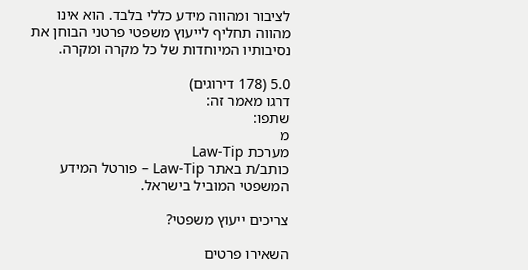לציבור ומהווה מידע כללי בלבד. הוא אינו מהווה תחליף לייעוץ משפטי פרטני הבוחן את נסיבותיו המיוחדות של כל מקרה ומקרה.

5.0 (178 דירוגים)
דרגו מאמר זה:
שתפו:
מ
מערכת Law-Tip
כותב/ת באתר Law-Tip – פורטל המידע המשפטי המוביל בישראל.

צריכים ייעוץ משפטי?

השאירו פרטים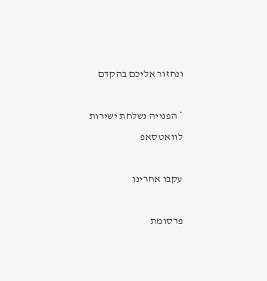ונחזור אליכם בהקדם

* הפנייה נשלחת ישירות לוואטסאפ

עקבו אחרינו

פרסומת